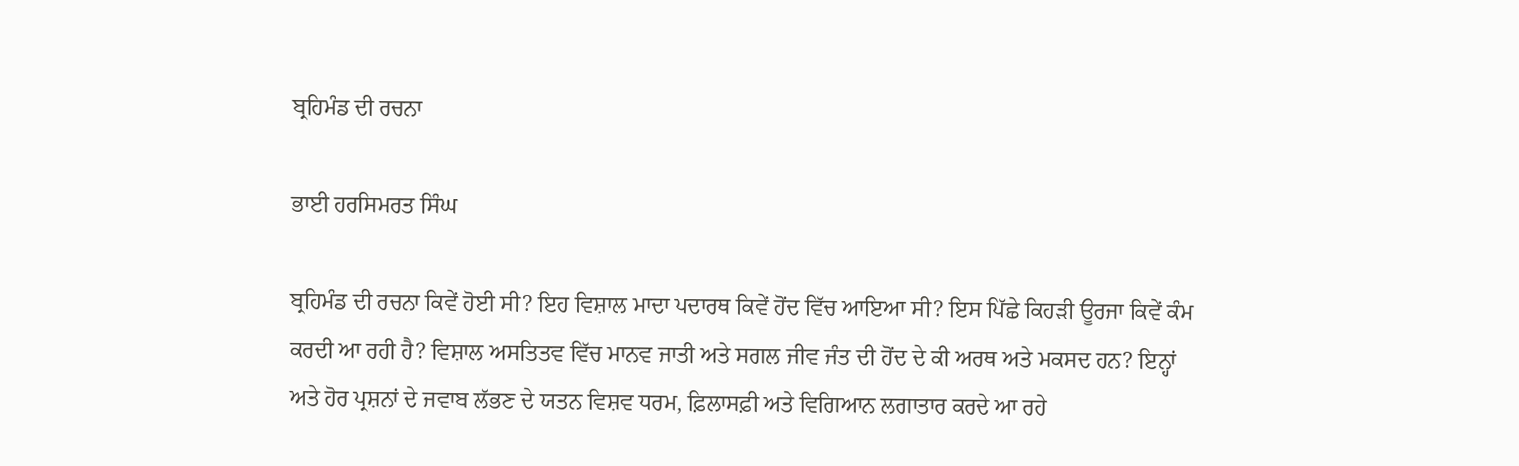ਬ੍ਰਹਿਮੰਡ ਦੀ ਰਚਨਾ

ਭਾਈ ਹਰਸਿਮਰਤ ਸਿੰਘ

ਬ੍ਰਹਿਮੰਡ ਦੀ ਰਚਨਾ ਕਿਵੇਂ ਹੋਈ ਸੀ? ਇਹ ਵਿਸ਼ਾਲ ਮਾਦਾ ਪਦਾਰਥ ਕਿਵੇਂ ਹੋਂਦ ਵਿੱਚ ਆਇਆ ਸੀ? ਇਸ ਪਿੱਛੇ ਕਿਹੜੀ ਊਰਜਾ ਕਿਵੇਂ ਕੰਮ ਕਰਦੀ ਆ ਰਹੀ ਹੈ? ਵਿਸ਼ਾਲ ਅਸਤਿਤਵ ਵਿੱਚ ਮਾਨਵ ਜਾਤੀ ਅਤੇ ਸਗਲ ਜੀਵ ਜੰਤ ਦੀ ਹੋਂਦ ਦੇ ਕੀ ਅਰਥ ਅਤੇ ਮਕਸਦ ਹਨ? ਇਨ੍ਹਾਂ ਅਤੇ ਹੋਰ ਪ੍ਰਸ਼ਨਾਂ ਦੇ ਜਵਾਬ ਲੱਭਣ ਦੇ ਯਤਨ ਵਿਸ਼ਵ ਧਰਮ, ਫ਼ਿਲਾਸਫ਼ੀ ਅਤੇ ਵਿਗਿਆਨ ਲਗਾਤਾਰ ਕਰਦੇ ਆ ਰਹੇ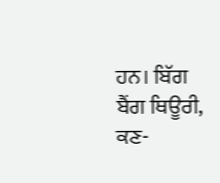ਹਨ। ਬਿੱਗ ਬੈਂਗ ਥਿਊਰੀ, ਕਣ-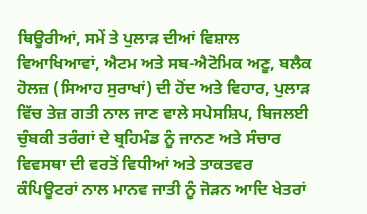ਥਿਊਰੀਆਂ, ਸਮੇਂ ਤੇ ਪੁਲਾੜ ਦੀਆਂ ਵਿਸ਼ਾਲ ਵਿਆਖਿਆਵਾਂ, ਐਟਮ ਅਤੇ ਸਬ-ਐਟੋਮਿਕ ਅਣੂ, ਬਲੈਕ ਹੋਲਜ਼ (ਸਿਆਹ ਸੁਰਾਖਾਂ) ਦੀ ਹੋਂਦ ਅਤੇ ਵਿਹਾਰ, ਪੁਲਾੜ ਵਿੱਚ ਤੇਜ਼ ਗਤੀ ਨਾਲ ਜਾਣ ਵਾਲੇ ਸਪੇਸਸ਼ਿਪ, ਬਿਜਲਈ ਚੁੰਬਕੀ ਤਰੰਗਾਂ ਦੇ ਬ੍ਰਹਿਮੰਡ ਨੂੰ ਜਾਨਣ ਅਤੇ ਸੰਚਾਰ ਵਿਵਸਥਾ ਦੀ ਵਰਤੋਂ ਵਿਧੀਆਂ ਅਤੇ ਤਾਕਤਵਰ ਕੰਪਿਊਟਰਾਂ ਨਾਲ ਮਾਨਵ ਜਾਤੀ ਨੂੰ ਜੋੜਨ ਆਦਿ ਖੇਤਰਾਂ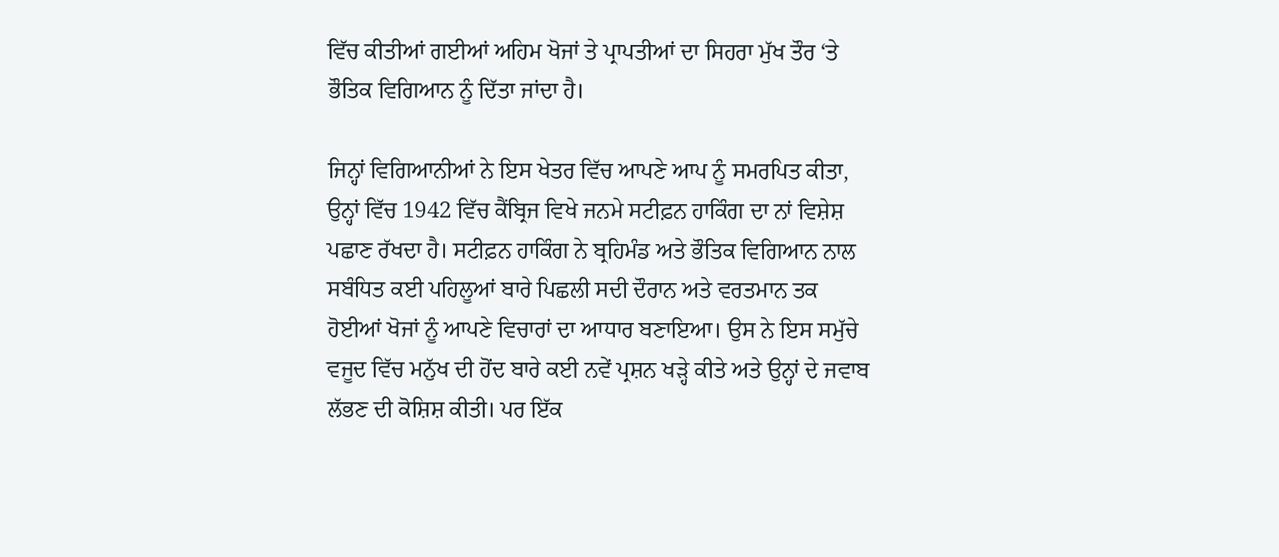ਵਿੱਚ ਕੀਤੀਆਂ ਗਈਆਂ ਅਹਿਮ ਖੋਜਾਂ ਤੇ ਪ੍ਰਾਪਤੀਆਂ ਦਾ ਸਿਹਰਾ ਮੁੱਖ ਤੌਰ ‘ਤੇ ਭੌਤਿਕ ਵਿਗਿਆਨ ਨੂੰ ਦਿੱਤਾ ਜਾਂਦਾ ਹੈ।

ਜਿਨ੍ਹਾਂ ਵਿਗਿਆਨੀਆਂ ਨੇ ਇਸ ਖੇਤਰ ਵਿੱਚ ਆਪਣੇ ਆਪ ਨੂੰ ਸਮਰਪਿਤ ਕੀਤਾ, ਉਨ੍ਹਾਂ ਵਿੱਚ 1942 ਵਿੱਚ ਕੈਂਬ੍ਰਿਜ ਵਿਖੇ ਜਨਮੇ ਸਟੀਫ਼ਨ ਹਾਕਿੰਗ ਦਾ ਨਾਂ ਵਿਸ਼ੇਸ਼ ਪਛਾਣ ਰੱਖਦਾ ਹੈ। ਸਟੀਫ਼ਨ ਹਾਕਿੰਗ ਨੇ ਬ੍ਰਹਿਮੰਡ ਅਤੇ ਭੌਤਿਕ ਵਿਗਿਆਨ ਨਾਲ ਸਬੰਧਿਤ ਕਈ ਪਹਿਲੂਆਂ ਬਾਰੇ ਪਿਛਲੀ ਸਦੀ ਦੌਰਾਨ ਅਤੇ ਵਰਤਮਾਨ ਤਕ ਹੋਈਆਂ ਖੋਜਾਂ ਨੂੰ ਆਪਣੇ ਵਿਚਾਰਾਂ ਦਾ ਆਧਾਰ ਬਣਾਇਆ। ਉਸ ਨੇ ਇਸ ਸਮੁੱਚੇ ਵਜੂਦ ਵਿੱਚ ਮਨੁੱਖ ਦੀ ਹੋਂਦ ਬਾਰੇ ਕਈ ਨਵੇਂ ਪ੍ਰਸ਼ਨ ਖੜ੍ਹੇ ਕੀਤੇ ਅਤੇ ਉਨ੍ਹਾਂ ਦੇ ਜਵਾਬ ਲੱਭਣ ਦੀ ਕੋਸ਼ਿਸ਼ ਕੀਤੀ। ਪਰ ਇੱਕ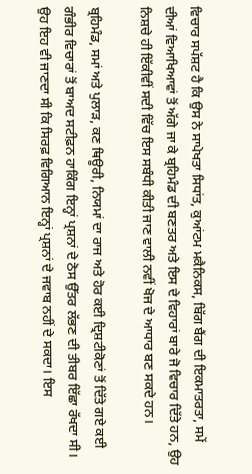ਵਿਚਾਰ ਸਪੱਸ਼ਟ ਹੈ ਕਿ ਉਸ ਨੇ ਸਾਪੇਖਤਾ ਸਿਧਾਂਤ, ਕੁਆਂਟਮ ਮਕੈਨਿਕਸ, ਬਿੱਗ ਬੈਂਗ ਦੀ ਇਕਮਾਤਰਤਾ, ਸਮੇਂ ਦੀਆਂ ਵਿਆਖਿਆਵਾਂ ਤੋਂ ਅੱਗੇ ਜਾ ਕੇ ਬ੍ਰਹਿਮੰਡ ਦੀ ਬਣਤਰ ਅਤੇ ਇਸ ਦੇ ਵਿਹਾਰਾਂ ਬਾਰੇ ਜੋ ਵਿਚਾਰ ਦਿੱਤੇ ਹਨ, ਉਹ ਨਿਸ਼ਚੇ ਹੀ ਇੱਕੀਵੀਂ ਸਦੀ ਵਿੱਚ ਇਸ ਸਬੰਧੀ ਕੀਤੀ ਜਾਣ ਵਾਲੀ ਨਵੀਂ ਖੋਜ ਦੇ ਆਧਾਰ ਬਣ ਸਕਦੇ ਹਨ।

ਬ੍ਰਹਿਮੰਡ, ਸਮਾਂ ਅਤੇ ਪੁਲਾੜ, ਕਣ ਥਿਊਰੀ, ਨਿਯਮਾਂ ਦਾ ਰਾਜ ਅਤੇ ਹੋਰ ਕਈ ਦ੍ਰਿਸ਼ਟੀਕੋਣਾਂ ਤੋਂ ਦਿੱਤੇ ਗਏ ਕਈ ਗੰਭੀਰ ਵਿਚਾਰਾਂ ਤੋਂ ਬਾਅਦ ਸਟੀਫ਼ਨ ਹਾਕਿੰਗ ਇਨ੍ਹਾਂ ਪ੍ਰਸ਼ਨਾਂ ਦੇ ਠੋਸ ਉੱਤਰ ਲੱਭਣ ਦੀ ਤੀਬਰ ਇੱਛਾ ਰੱਖਦਾ ਸੀ। ਉਹ ਇਹ ਵੀ ਜਾਣਦਾ ਸੀ ਕਿ ਸਿਰਫ਼ ਵਿਗਿਆਨ ਇਨ੍ਹਾਂ ਪ੍ਰਸ਼ਨਾਂ ਦੇ ਜਵਾਬ ਨਹੀਂ ਦੇ ਸਕਦਾ। ਇਸ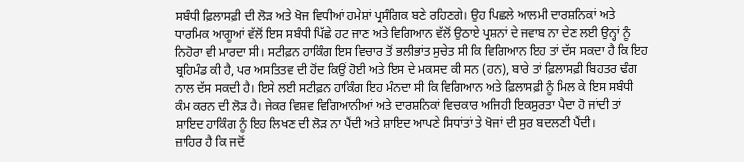ਸਬੰਧੀ ਫ਼ਿਲਾਸਫ਼ੀ ਦੀ ਲੋੜ ਅਤੇ ਖੋਜ ਵਿਧੀਆਂ ਹਮੇਸ਼ਾਂ ਪ੍ਰਸੰਗਿਕ ਬਣੇ ਰਹਿਣਗੇ। ਉਹ ਪਿਛਲੇ ਆਲਮੀ ਦਾਰਸ਼ਨਿਕਾਂ ਅਤੇ ਧਾਰਮਿਕ ਆਗੂਆਂ ਵੱਲੋਂ ਇਸ ਸਬੰਧੀ ਪਿੱਛੇ ਹਟ ਜਾਣ ਅਤੇ ਵਿਗਿਆਨ ਵੱਲੋਂ ਉਠਾਏ ਪ੍ਰਸ਼ਨਾਂ ਦੇ ਜਵਾਬ ਨਾ ਦੇਣ ਲਈ ਉਨ੍ਹਾਂ ਨੂੰ ਨਿਹੋਰਾ ਵੀ ਮਾਰਦਾ ਸੀ। ਸਟੀਫ਼ਨ ਹਾਕਿੰਗ ਇਸ ਵਿਚਾਰ ਤੋਂ ਭਲੀਭਾਂਤ ਸੁਚੇਤ ਸੀ ਕਿ ਵਿਗਿਆਨ ਇਹ ਤਾਂ ਦੱਸ ਸਕਦਾ ਹੈ ਕਿ ਇਹ ਬ੍ਰਹਿਮੰਡ ਕੀ ਹੈ, ਪਰ ਅਸਤਿਤਵ ਦੀ ਹੋਂਦ ਕਿਉਂ ਹੋਈ ਅਤੇ ਇਸ ਦੇ ਮਕਸਦ ਕੀ ਸਨ (ਹਨ), ਬਾਰੇ ਤਾਂ ਫ਼ਿਲਾਸਫ਼ੀ ਬਿਹਤਰ ਢੰਗ ਨਾਲ ਦੱਸ ਸਕਦੀ ਹੈ। ਇਸੇ ਲਈ ਸਟੀਫ਼ਨ ਹਾਕਿੰਗ ਇਹ ਮੰਨਦਾ ਸੀ ਕਿ ਵਿਗਿਆਨ ਅਤੇ ਫ਼ਿਲਾਸਫ਼ੀ ਨੂੰ ਮਿਲ ਕੇ ਇਸ ਸਬੰਧੀ ਕੰਮ ਕਰਨ ਦੀ ਲੋੜ ਹੈ। ਜੇਕਰ ਵਿਸ਼ਵ ਵਿਗਿਆਨੀਆਂ ਅਤੇ ਦਾਰਸ਼ਨਿਕਾਂ ਵਿਚਕਾਰ ਅਜਿਹੀ ਇਕਸੁਰਤਾ ਪੈਦਾ ਹੋ ਜਾਂਦੀ ਤਾਂ ਸ਼ਾਇਦ ਹਾਕਿੰਗ ਨੂੰ ਇਹ ਲਿਖਣ ਦੀ ਲੋੜ ਨਾ ਪੈਂਦੀ ਅਤੇ ਸ਼ਾਇਦ ਆਪਣੇ ਸਿਧਾਂਤਾਂ ਤੇ ਖੋਜਾਂ ਦੀ ਸੁਰ ਬਦਲਣੀ ਪੈਂਦੀ।
ਜ਼ਾਹਿਰ ਹੈ ਕਿ ਜਦੋਂ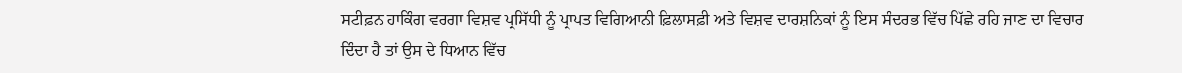ਸਟੀਫ਼ਨ ਹਾਕਿੰਗ ਵਰਗਾ ਵਿਸ਼ਵ ਪ੍ਰਸਿੱਧੀ ਨੂੰ ਪ੍ਰਾਪਤ ਵਿਗਿਆਨੀ ਫ਼ਿਲਾਸਫ਼ੀ ਅਤੇ ਵਿਸ਼ਵ ਦਾਰਸ਼ਨਿਕਾਂ ਨੂੰ ਇਸ ਸੰਦਰਭ ਵਿੱਚ ਪਿੱਛੇ ਰਹਿ ਜਾਣ ਦਾ ਵਿਚਾਰ ਦਿੰਦਾ ਹੈ ਤਾਂ ਉਸ ਦੇ ਧਿਆਨ ਵਿੱਚ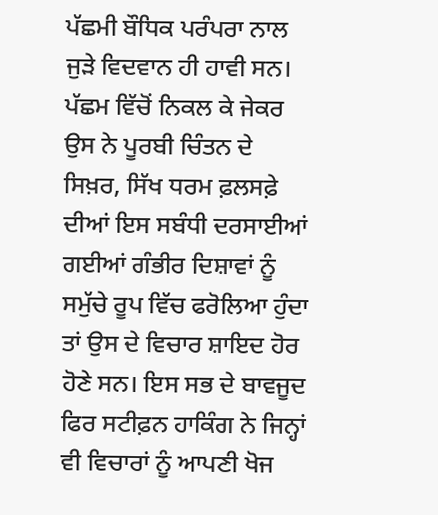ਪੱਛਮੀ ਬੌਧਿਕ ਪਰੰਪਰਾ ਨਾਲ ਜੁੜੇ ਵਿਦਵਾਨ ਹੀ ਹਾਵੀ ਸਨ। ਪੱਛਮ ਵਿੱਚੋਂ ਨਿਕਲ ਕੇ ਜੇਕਰ ਉਸ ਨੇ ਪੂਰਬੀ ਚਿੰਤਨ ਦੇ ਸਿਖ਼ਰ, ਸਿੱਖ ਧਰਮ ਫ਼ਲਸਫ਼ੇ ਦੀਆਂ ਇਸ ਸਬੰਧੀ ਦਰਸਾਈਆਂ ਗਈਆਂ ਗੰਭੀਰ ਦਿਸ਼ਾਵਾਂ ਨੂੰ ਸਮੁੱਚੇ ਰੂਪ ਵਿੱਚ ਫਰੋਲਿਆ ਹੁੰਦਾ ਤਾਂ ਉਸ ਦੇ ਵਿਚਾਰ ਸ਼ਾਇਦ ਹੋਰ ਹੋਣੇ ਸਨ। ਇਸ ਸਭ ਦੇ ਬਾਵਜੂਦ ਫਿਰ ਸਟੀਫ਼ਨ ਹਾਕਿੰਗ ਨੇ ਜਿਨ੍ਹਾਂ ਵੀ ਵਿਚਾਰਾਂ ਨੂੰ ਆਪਣੀ ਖੋਜ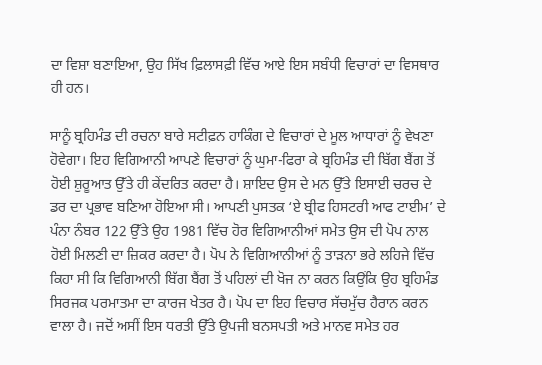ਦਾ ਵਿਸ਼ਾ ਬਣਾਇਆ, ਉਹ ਸਿੱਖ ਫ਼ਿਲਾਸਫ਼ੀ ਵਿੱਚ ਆਏ ਇਸ ਸਬੰਧੀ ਵਿਚਾਰਾਂ ਦਾ ਵਿਸਥਾਰ ਹੀ ਹਨ।

ਸਾਨੂੰ ਬ੍ਰਹਿਮੰਡ ਦੀ ਰਚਨਾ ਬਾਰੇ ਸਟੀਫ਼ਨ ਹਾਕਿੰਗ ਦੇ ਵਿਚਾਰਾਂ ਦੇ ਮੂਲ ਆਧਾਰਾਂ ਨੂੰ ਵੇਖਣਾ ਹੋਵੇਗਾ। ਇਹ ਵਿਗਿਆਨੀ ਆਪਣੇ ਵਿਚਾਰਾਂ ਨੂੰ ਘੁਮਾ-ਫਿਰਾ ਕੇ ਬ੍ਰਹਿਮੰਡ ਦੀ ਬਿੱਗ ਬੈਂਗ ਤੋਂ ਹੋਈ ਸ਼ੁਰੂਆਤ ਉੱਤੇ ਹੀ ਕੇਂਦਰਿਤ ਕਰਦਾ ਹੈ। ਸ਼ਾਇਦ ਉਸ ਦੇ ਮਨ ਉੱਤੇ ਇਸਾਈ ਚਰਚ ਦੇ ਡਰ ਦਾ ਪ੍ਰਭਾਵ ਬਣਿਆ ਹੋਇਆ ਸੀ। ਆਪਣੀ ਪੁਸਤਕ ‘ਏ ਬ੍ਰੀਫ ਹਿਸਟਰੀ ਆਫ ਟਾਈਮ’ ਦੇ ਪੰਨਾ ਨੰਬਰ 122 ਉੱਤੇ ਉਹ 1981 ਵਿੱਚ ਹੋਰ ਵਿਗਿਆਨੀਆਂ ਸਮੇਤ ਉਸ ਦੀ ਪੋਪ ਨਾਲ ਹੋਈ ਮਿਲਣੀ ਦਾ ਜ਼ਿਕਰ ਕਰਦਾ ਹੈ। ਪੋਪ ਨੇ ਵਿਗਿਆਨੀਆਂ ਨੂੰ ਤਾੜਨਾ ਭਰੇ ਲਹਿਜੇ ਵਿੱਚ ਕਿਹਾ ਸੀ ਕਿ ਵਿਗਿਆਨੀ ਬਿੱਗ ਬੈਂਗ ਤੋਂ ਪਹਿਲਾਂ ਦੀ ਖੋਜ ਨਾ ਕਰਨ ਕਿਉਂਕਿ ਉਹ ਬ੍ਰਹਿਮੰਡ ਸਿਰਜਕ ਪਰਮਾਤਮਾ ਦਾ ਕਾਰਜ ਖੇਤਰ ਹੈ। ਪੋਪ ਦਾ ਇਹ ਵਿਚਾਰ ਸੱਚਮੁੱਚ ਹੈਰਾਨ ਕਰਨ ਵਾਲਾ ਹੈ। ਜਦੋਂ ਅਸੀਂ ਇਸ ਧਰਤੀ ਉੱਤੇ ਉਪਜੀ ਬਨਸਪਤੀ ਅਤੇ ਮਾਨਵ ਸਮੇਤ ਹਰ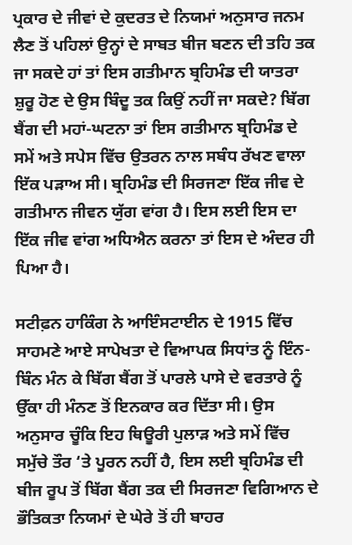ਪ੍ਰਕਾਰ ਦੇ ਜੀਵਾਂ ਦੇ ਕੁਦਰਤ ਦੇ ਨਿਯਮਾਂ ਅਨੁਸਾਰ ਜਨਮ ਲੈਣ ਤੋਂ ਪਹਿਲਾਂ ਉਨ੍ਹਾਂ ਦੇ ਸਾਬਤ ਬੀਜ ਬਣਨ ਦੀ ਤਹਿ ਤਕ ਜਾ ਸਕਦੇ ਹਾਂ ਤਾਂ ਇਸ ਗਤੀਮਾਨ ਬ੍ਰਹਿਮੰਡ ਦੀ ਯਾਤਰਾ ਸ਼ੁਰੂ ਹੋਣ ਦੇ ਉਸ ਬਿੰਦੂ ਤਕ ਕਿਉਂ ਨਹੀਂ ਜਾ ਸਕਦੇ? ਬਿੱਗ ਬੈਂਗ ਦੀ ਮਹਾਂ-ਘਟਨਾ ਤਾਂ ਇਸ ਗਤੀਮਾਨ ਬ੍ਰਹਿਮੰਡ ਦੇ ਸਮੇਂ ਅਤੇ ਸਪੇਸ ਵਿੱਚ ਉਤਰਨ ਨਾਲ ਸਬੰਧ ਰੱਖਣ ਵਾਲਾ ਇੱਕ ਪੜਾਅ ਸੀ। ਬ੍ਰਹਿਮੰਡ ਦੀ ਸਿਰਜਣਾ ਇੱਕ ਜੀਵ ਦੇ ਗਤੀਮਾਨ ਜੀਵਨ ਯੁੱਗ ਵਾਂਗ ਹੈ। ਇਸ ਲਈ ਇਸ ਦਾ ਇੱਕ ਜੀਵ ਵਾਂਗ ਅਧਿਐਨ ਕਰਨਾ ਤਾਂ ਇਸ ਦੇ ਅੰਦਰ ਹੀ ਪਿਆ ਹੈ।

ਸਟੀਫ਼ਨ ਹਾਕਿੰਗ ਨੇ ਆਇੰਸਟਾਈਨ ਦੇ 1915 ਵਿੱਚ ਸਾਹਮਣੇ ਆਏ ਸਾਪੇਖਤਾ ਦੇ ਵਿਆਪਕ ਸਿਧਾਂਤ ਨੂੰ ਇੰਨ-ਬਿੰਨ ਮੰਨ ਕੇ ਬਿੱਗ ਬੈਂਗ ਤੋਂ ਪਾਰਲੇ ਪਾਸੇ ਦੇ ਵਰਤਾਰੇ ਨੂੰ ਉੱਕਾ ਹੀ ਮੰਨਣ ਤੋਂ ਇਨਕਾਰ ਕਰ ਦਿੱਤਾ ਸੀ। ਉਸ ਅਨੁਸਾਰ ਚੂੰਕਿ ਇਹ ਥਿਊਰੀ ਪੁਲਾੜ ਅਤੇ ਸਮੇਂ ਵਿੱਚ ਸਮੁੱਚੇ ਤੌਰ ‘ਤੇ ਪੂਰਨ ਨਹੀਂ ਹੈ, ਇਸ ਲਈ ਬ੍ਰਹਿਮੰਡ ਦੀ ਬੀਜ ਰੂਪ ਤੋਂ ਬਿੱਗ ਬੈਂਗ ਤਕ ਦੀ ਸਿਰਜਣਾ ਵਿਗਿਆਨ ਦੇ ਭੌਤਿਕਤਾ ਨਿਯਮਾਂ ਦੇ ਘੇਰੇ ਤੋਂ ਹੀ ਬਾਹਰ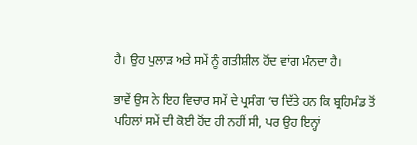ਹੈ। ਉਹ ਪੁਲਾੜ ਅਤੇ ਸਮੇਂ ਨੂੰ ਗਤੀਸ਼ੀਲ ਹੋਂਦ ਵਾਂਗ ਮੰਨਦਾ ਹੈ।

ਭਾਵੇਂ ਉਸ ਨੇ ਇਹ ਵਿਚਾਰ ਸਮੇਂ ਦੇ ਪ੍ਰਸੰਗ ‘ਚ ਦਿੱਤੇ ਹਨ ਕਿ ਬ੍ਰਹਿਮੰਡ ਤੋਂ ਪਹਿਲਾਂ ਸਮੇਂ ਦੀ ਕੋਈ ਹੋਂਦ ਹੀ ਨਹੀਂ ਸੀ, ਪਰ ਉਹ ਇਨ੍ਹਾਂ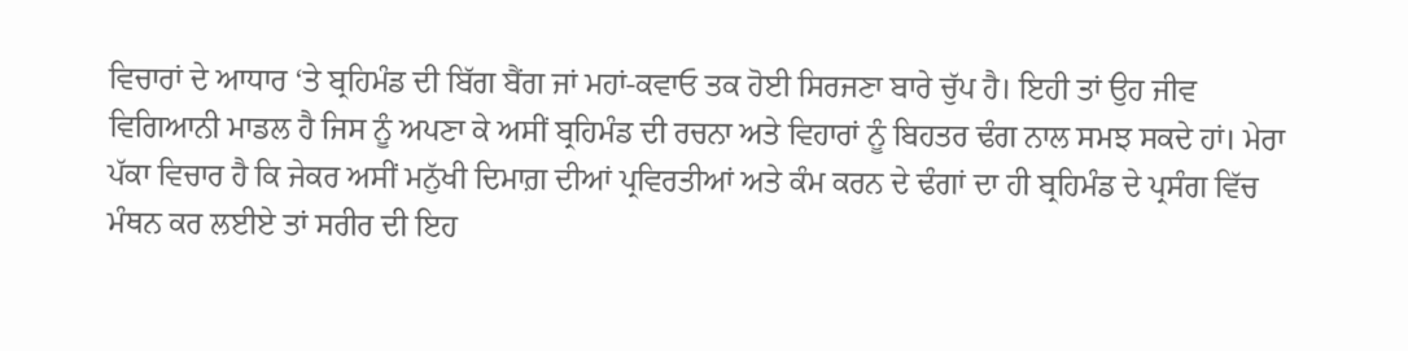ਵਿਚਾਰਾਂ ਦੇ ਆਧਾਰ ‘ਤੇ ਬ੍ਰਹਿਮੰਡ ਦੀ ਬਿੱਗ ਬੈਂਗ ਜਾਂ ਮਹਾਂ-ਕਵਾਓ ਤਕ ਹੋਈ ਸਿਰਜਣਾ ਬਾਰੇ ਚੁੱਪ ਹੈ। ਇਹੀ ਤਾਂ ਉਹ ਜੀਵ ਵਿਗਿਆਨੀ ਮਾਡਲ ਹੈ ਜਿਸ ਨੂੰ ਅਪਣਾ ਕੇ ਅਸੀਂ ਬ੍ਰਹਿਮੰਡ ਦੀ ਰਚਨਾ ਅਤੇ ਵਿਹਾਰਾਂ ਨੂੰ ਬਿਹਤਰ ਢੰਗ ਨਾਲ ਸਮਝ ਸਕਦੇ ਹਾਂ। ਮੇਰਾ ਪੱਕਾ ਵਿਚਾਰ ਹੈ ਕਿ ਜੇਕਰ ਅਸੀਂ ਮਨੁੱਖੀ ਦਿਮਾਗ਼ ਦੀਆਂ ਪ੍ਰਵਿਰਤੀਆਂ ਅਤੇ ਕੰਮ ਕਰਨ ਦੇ ਢੰਗਾਂ ਦਾ ਹੀ ਬ੍ਰਹਿਮੰਡ ਦੇ ਪ੍ਰਸੰਗ ਵਿੱਚ ਮੰਥਨ ਕਰ ਲਈਏ ਤਾਂ ਸਰੀਰ ਦੀ ਇਹ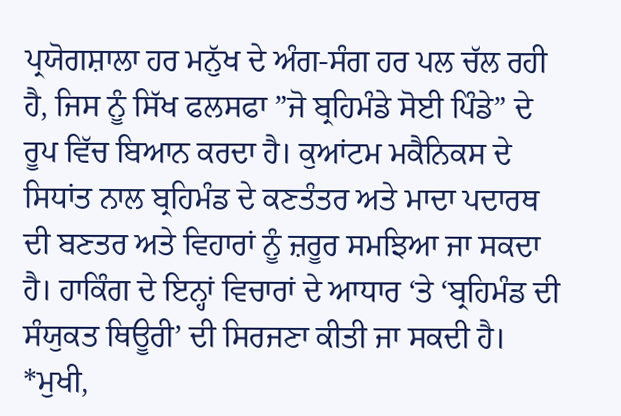ਪ੍ਰਯੋਗਸ਼ਾਲਾ ਹਰ ਮਨੁੱਖ ਦੇ ਅੰਗ-ਸੰਗ ਹਰ ਪਲ ਚੱਲ ਰਹੀ ਹੈ, ਜਿਸ ਨੂੰ ਸਿੱਖ ਫਲਸਫਾ ”ਜੋ ਬ੍ਰਹਿਮੰਡੇ ਸੋਈ ਪਿੰਡੇ” ਦੇ ਰੂਪ ਵਿੱਚ ਬਿਆਨ ਕਰਦਾ ਹੈ। ਕੁਆਂਟਮ ਮਕੈਨਿਕਸ ਦੇ ਸਿਧਾਂਤ ਨਾਲ ਬ੍ਰਹਿਮੰਡ ਦੇ ਕਣਤੰਤਰ ਅਤੇ ਮਾਦਾ ਪਦਾਰਥ ਦੀ ਬਣਤਰ ਅਤੇ ਵਿਹਾਰਾਂ ਨੂੰ ਜ਼ਰੂਰ ਸਮਝਿਆ ਜਾ ਸਕਦਾ ਹੈ। ਹਾਕਿੰਗ ਦੇ ਇਨ੍ਹਾਂ ਵਿਚਾਰਾਂ ਦੇ ਆਧਾਰ ‘ਤੇ ‘ਬ੍ਰਹਿਮੰਡ ਦੀ ਸੰਯੁਕਤ ਥਿਊਰੀ’ ਦੀ ਸਿਰਜਣਾ ਕੀਤੀ ਜਾ ਸਕਦੀ ਹੈ।
*ਮੁਖੀ,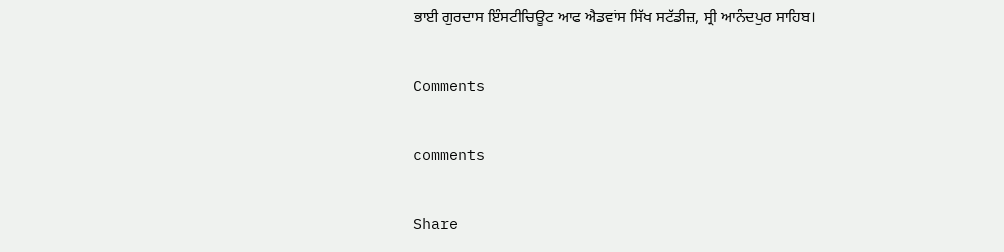ਭਾਈ ਗੁਰਦਾਸ ਇੰਸਟੀਚਿਊਟ ਆਫ ਐਡਵਾਂਸ ਸਿੱਖ ਸਟੱਡੀਜ਼, ਸ੍ਰੀ ਆਨੰਦਪੁਰ ਸਾਹਿਬ।

Comments

comments

Share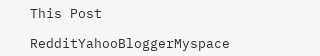This Post

RedditYahooBloggerMyspace